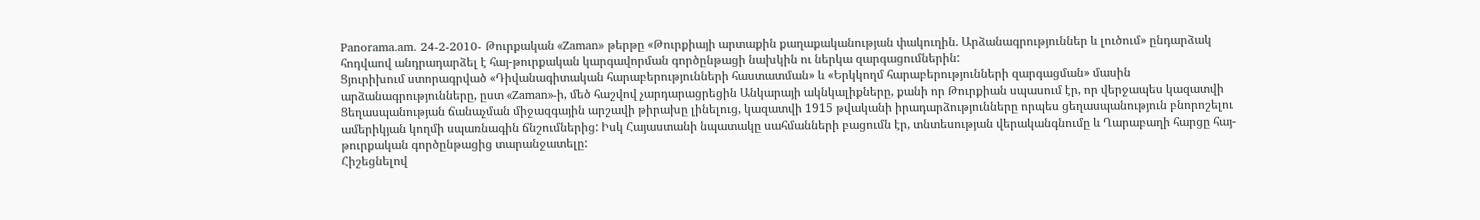Panorama.am. 24-2-2010- Թուրքական «Zaman» թերթը «Թուրքիայի արտաքին քաղաքականության փակուղին. Արձանագրություններ և լուծում» ընդարձակ հոդվաով անդրադարձել է հայ-թուրքական կարգավորման գործընթացի նախկին ու ներկա զարգացումներին:
Ցյուրիխում ստորագրված «Դիվանագիտական հարաբերությունների հաստատման» և «Երկկողմ հարաբերությունների զարգացման» մասին արձանագրությունները, ըստ «Zaman»-ի, մեծ հաշվով չարդարացրեցին Անկարայի ակնկալիքները, քանի որ Թուրքիան սպասում էր, որ վերջապես կազատվի Ցեղասպանության ճանաչման միջազգային արշավի թիրախը լինելուց, կազատվի 1915 թվականի իրադարձությունները որպես ցեղասպանություն բնորոշելու ամերիկյան կողմի սպառնագին ճնշումներից: Իսկ Հայաստանի նպատակը սահմանների բացումն էր, տնտեսության վերականգնումը և Ղարաբաղի հարցը հայ-թուրքական գործընթացից տարանջատելը:
Հիշեցնելով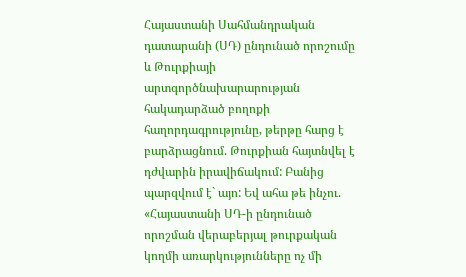Հայաստանի Սահմանդրական դատարանի (ՍԴ) ընդունած որոշումը և Թուրքիայի արտգործնախարարության հակադարձած բողոքի հաղորդագրությունը, թերթը հարց է բարձրացնում. Թուրքիան հայտնվել է դժվարին իրավիճակում: Բանից պարզվում է` այո: Եվ ահա թե ինչու.
«Հայաստանի ՍԴ-ի ընդունած որոշման վերաբերյալ թուրքական կողմի առարկությունները ոչ մի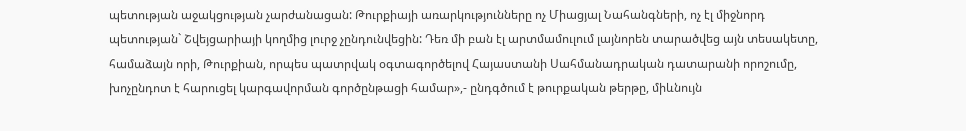պետության աջակցության չարժանացան: Թուրքիայի առարկությունները ոչ Միացյալ Նահանգների, ոչ էլ միջնորդ պետության` Շվեյցարիայի կողմից լուրջ չընդունվեցին: Դեռ մի բան էլ արտմամուլում լայնորեն տարածվեց այն տեսակետը, համաձայն որի, Թուրքիան, որպես պատրվակ օգտագործելով Հայաստանի Սահմանադրական դատարանի որոշումը, խոչընդոտ է հարուցել կարգավորման գործընթացի համար»,- ընդգծում է թուրքական թերթը, միևնույն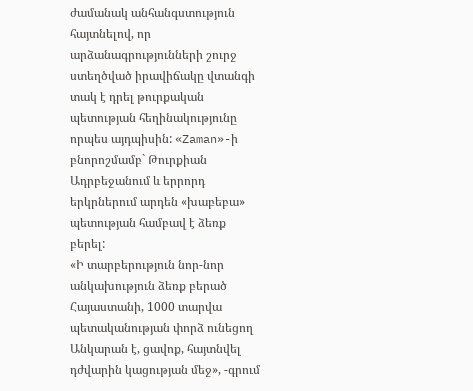ժամանակ անհանգստություն հայտնելով, որ արձանագրությունների շուրջ ստեղծված իրավիճակը վտանգի տակ է դրել թուրքական պետության հեղինակությունը որպես այդպիսին: «Zaman»-ի բնորոշմամբ` Թուրքիան Ադրբեջանում և երրորդ երկրներում արդեն «խաբեբա» պետության համբավ է ձեռք բերել:
«Ի տարբերություն նոր-նոր անկախություն ձեռք բերած Հայաստանի, 1000 տարվա պետականության փորձ ունեցող Անկարան է, ցավոք, հայտնվել դժվարին կացության մեջ», -գրում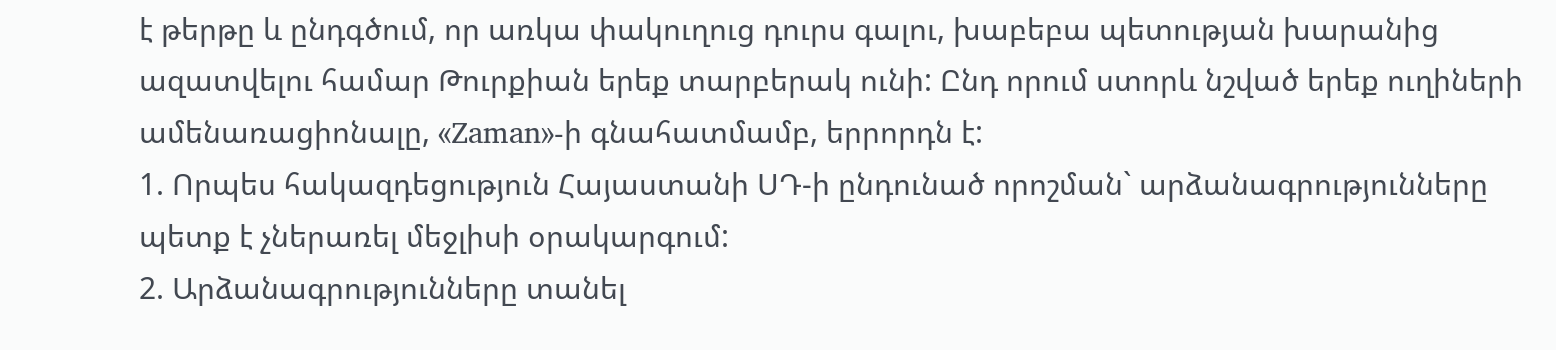է թերթը և ընդգծում, որ առկա փակուղուց դուրս գալու, խաբեբա պետության խարանից ազատվելու համար Թուրքիան երեք տարբերակ ունի: Ընդ որում ստորև նշված երեք ուղիների ամենառացիոնալը, «Zaman»-ի գնահատմամբ, երրորդն է:
1. Որպես հակազդեցություն Հայաստանի ՍԴ-ի ընդունած որոշման` արձանագրությունները պետք է չներառել մեջլիսի օրակարգում:
2. Արձանագրությունները տանել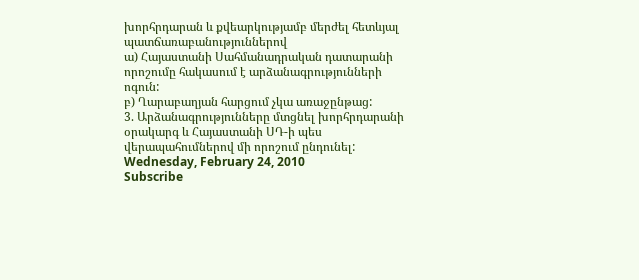խորհրդարան և քվեարկությամբ մերժել հետևյալ պատճառաբանություններով
ա) Հայաստանի Սահմանադրական դատարանի որոշումը հակասում է արձանագրությունների ոգուն:
բ) Ղարաբաղյան հարցում չկա առաջընթաց:
3. Արձանագրությունները մտցնել խորհրդարանի օրակարգ և Հայաստանի ՍԴ-ի պես վերապահումներով մի որոշում ընդունել:
Wednesday, February 24, 2010
Subscribe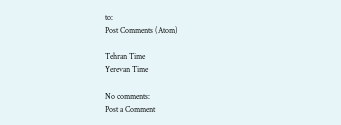to:
Post Comments (Atom)

Tehran Time
Yerevan Time

No comments:
Post a Comment